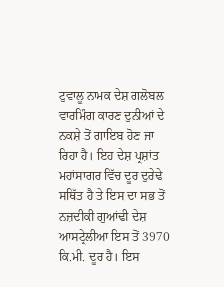ਟੁਵਾਲੂ ਨਾਮਕ ਦੇਸ਼ ਗਲੋਬਲ ਵਾਰਮਿੰਗ ਕਾਰਣ ਦੁਨੀਆਂ ਦੇ ਨਕਸ਼ੇ ਤੋਂ ਗਾਇਬ ਹੋਣ ਜਾ ਰਿਹਾ ਹੈ। ਇਹ ਦੇਸ਼ ਪ੍ਰਸ਼ਾਂਤ ਮਹਾਂਸਾਗਰ ਵਿੱਚ ਦੂਰ ਦੁਰੇਢੇ ਸਥਿੱਤ ਹੈ ਤੇ ਇਸ ਦਾ ਸਭ ਤੋਂ ਨਜ਼ਦੀਕੀ ਗੁਆਂਢੀ ਦੇਸ਼ ਆਸਟ੍ਰੇਲੀਆ ਇਸ ਤੋਂ 3970 ਕਿ.ਮੀ. ਦੂਰ ਹੈ। ਇਸ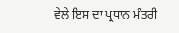ਵੇਲੇ ਇਸ ਦਾ ਪ੍ਰਧਾਨ ਮੰਤਰੀ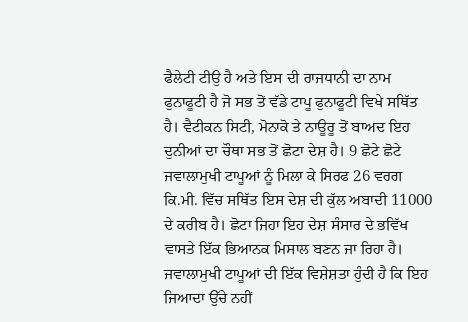ਫੈਲੇਟੀ ਟੀਉ ਹੈ ਅਤੇ ਇਸ ਦੀ ਰਾਜਧਾਨੀ ਦਾ ਨਾਮ ਫੁਨਾਫੂਟੀ ਹੈ ਜੋ ਸਭ ਤੋਂ ਵੱਡੇ ਟਾਪੂ ਫੁਨਾਫੂਟੀ ਵਿਖੇ ਸਥਿੱਤ ਹੈ। ਵੈਟੀਕਨ ਸਿਟੀ, ਮੋਨਾਕੋ ਤੇ ਨਾਊਰੂ ਤੋਂ ਬਾਅਦ ਇਹ ਦੁਨੀਆਂ ਦਾ ਚੌਥਾ ਸਭ ਤੋਂ ਛੋਟਾ ਦੇਸ਼ ਹੈ। 9 ਛੋਟੇ ਛੋਟੇ ਜਵਾਲਾਮੁਖੀ ਟਾਪੂਆਂ ਨੂੰ ਮਿਲਾ ਕੇ ਸਿਰਫ 26 ਵਰਗ ਕਿ.ਮੀ. ਵਿੱਚ ਸਥਿੱਤ ਇਸ ਦੇਸ਼ ਦੀ ਕੁੱਲ ਅਬਾਦੀ 11000 ਦੇ ਕਰੀਬ ਹੈ। ਛੋਟਾ ਜਿਹਾ ਇਹ ਦੇਸ਼ ਸੰਸਾਰ ਦੇ ਭਵਿੱਖ ਵਾਸਤੇ ਇੱਕ ਭਿਆਨਕ ਮਿਸਾਲ ਬਣਨ ਜਾ ਰਿਹਾ ਹੈ। ਜਵਾਲਾਮੁਖੀ ਟਾਪੂਆਂ ਦੀ ਇੱਕ ਵਿਸ਼ੇਸ਼ਤਾ ਹੁੰਦੀ ਹੈ ਕਿ ਇਹ ਜਿਆਦਾ ਉੱਚੇ ਨਹੀਂ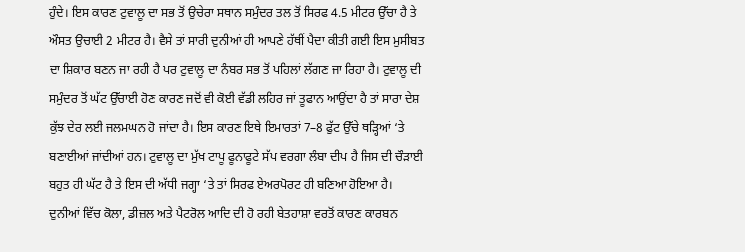ਹੁੰਦੇ। ਇਸ ਕਾਰਣ ਟੁਵਾਲੂ ਦਾ ਸਭ ਤੋਂ ਉਚੇਰਾ ਸਥਾਨ ਸਮੁੰਦਰ ਤਲ ਤੋਂ ਸਿਰਫ 4.5 ਮੀਟਰ ਉੱਚਾ ਹੈ ਤੇ ਔਸਤ ਉਚਾਈ 2 ਮੀਟਰ ਹੈ। ਵੈਸੇ ਤਾਂ ਸਾਰੀ ਦੁਨੀਆਂ ਹੀ ਆਪਣੇ ਹੱਥੀਂ ਪੈਦਾ ਕੀਤੀ ਗਈ ਇਸ ਮੁਸੀਬਤ ਦਾ ਸ਼ਿਕਾਰ ਬਣਨ ਜਾ ਰਹੀ ਹੈ ਪਰ ਟੁਵਾਲੂ ਦਾ ਨੰਬਰ ਸਭ ਤੋਂ ਪਹਿਲਾਂ ਲੱਗਣ ਜਾ ਰਿਹਾ ਹੈ। ਟੁਵਾਲੂ ਦੀ ਸਮੁੰਦਰ ਤੋਂ ਘੱਟ ਉੱਚਾਈ ਹੋਣ ਕਾਰਣ ਜਦੋਂ ਵੀ ਕੋਈ ਵੱਡੀ ਲਹਿਰ ਜਾਂ ਤੂਫਾਨ ਆਉਂਦਾ ਹੈ ਤਾਂ ਸਾਰਾ ਦੇਸ਼ ਕੁੱਝ ਦੇਰ ਲਈ ਜਲਮਘਨ ਹੋ ਜਾਂਦਾ ਹੈ। ਇਸ ਕਾਰਣ ਇਥੇ ਇਮਾਰਤਾਂ 7–8 ਫੁੱਟ ਉੱਚੇ ਥੜ੍ਹਿਆਂ ‘ਤੇ ਬਣਾਈਆਂ ਜਾਂਦੀਆਂ ਹਨ। ਟੁਵਾਲੂ ਦਾ ਮੁੱਖ ਟਾਪੂ ਫੂਨਾਫੂਟੇ ਸੱਪ ਵਰਗਾ ਲੰਬਾ ਦੀਪ ਹੈ ਜਿਸ ਦੀ ਚੌੜਾਈ ਬਹੁਤ ਹੀ ਘੱਟ ਹੈ ਤੇ ਇਸ ਦੀ ਅੱਧੀ ਜਗ੍ਹਾ ‘ਤੇ ਤਾਂ ਸਿਰਫ ਏਅਰਪੋਰਟ ਹੀ ਬਣਿਆ ਹੋਇਆ ਹੈ।
ਦੁਨੀਆਂ ਵਿੱਚ ਕੋਲਾ, ਡੀਜ਼ਲ ਅਤੇ ਪੈਟਰੋਲ ਆਦਿ ਦੀ ਹੋ ਰਹੀ ਬੇਤਹਾਸ਼ਾ ਵਰਤੋਂ ਕਾਰਣ ਕਾਰਬਨ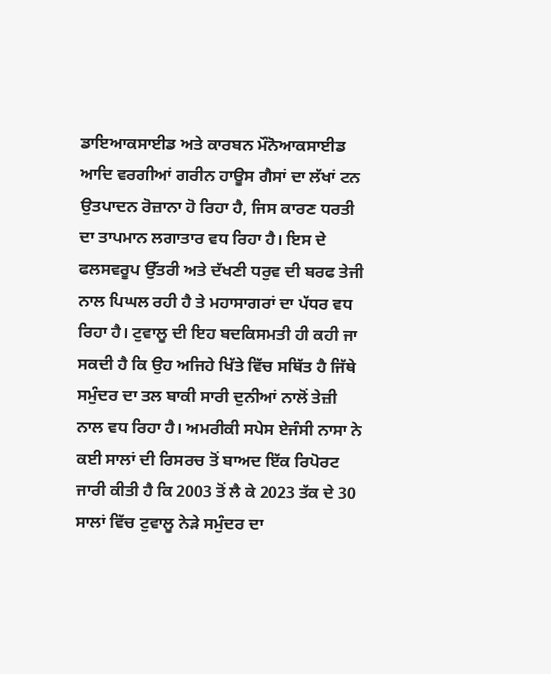ਡਾਇਆਕਸਾਈਡ ਅਤੇ ਕਾਰਬਨ ਮੌਨੋਆਕਸਾਈਡ ਆਦਿ ਵਰਗੀਆਂ ਗਰੀਨ ਹਾਊਸ ਗੈਸਾਂ ਦਾ ਲੱਖਾਂ ਟਨ ਉਤਪਾਦਨ ਰੋਜ਼ਾਨਾ ਹੋ ਰਿਹਾ ਹੈ, ਜਿਸ ਕਾਰਣ ਧਰਤੀ ਦਾ ਤਾਪਮਾਨ ਲਗਾਤਾਰ ਵਧ ਰਿਹਾ ਹੈ। ਇਸ ਦੇ ਫਲਸਵਰੂਪ ਉੱਤਰੀ ਅਤੇ ਦੱਖਣੀ ਧਰੁਵ ਦੀ ਬਰਫ ਤੇਜੀ ਨਾਲ ਪਿਘਲ ਰਹੀ ਹੈ ਤੇ ਮਹਾਸਾਗਰਾਂ ਦਾ ਪੱਧਰ ਵਧ ਰਿਹਾ ਹੈ। ਟੁਵਾਲੂ ਦੀ ਇਹ ਬਦਕਿਸਮਤੀ ਹੀ ਕਹੀ ਜਾ ਸਕਦੀ ਹੈ ਕਿ ਉਹ ਅਜਿਹੇ ਖਿੱਤੇ ਵਿੱਚ ਸਥਿੱਤ ਹੈ ਜਿੱਥੇ ਸਮੁੰਦਰ ਦਾ ਤਲ ਬਾਕੀ ਸਾਰੀ ਦੁਨੀਆਂ ਨਾਲੋਂ ਤੇਜ਼ੀ ਨਾਲ ਵਧ ਰਿਹਾ ਹੈ। ਅਮਰੀਕੀ ਸਪੇਸ ਏਜੰਸੀ ਨਾਸਾ ਨੇ ਕਈ ਸਾਲਾਂ ਦੀ ਰਿਸਰਚ ਤੋਂ ਬਾਅਦ ਇੱਕ ਰਿਪੋਰਟ ਜਾਰੀ ਕੀਤੀ ਹੈ ਕਿ 2003 ਤੋਂ ਲੈ ਕੇ 2023 ਤੱਕ ਦੇ 30 ਸਾਲਾਂ ਵਿੱਚ ਟੁਵਾਲੂ ਨੇੜੇ ਸਮੁੰਦਰ ਦਾ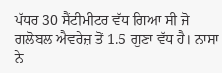ਪੱਧਰ 30 ਸੈਂਟੀਮੀਟਰ ਵੱਧ ਗਿਆ ਸੀ ਜੋ ਗਲੋਬਲ ਐਵਰੇਜ਼ ਤੋਂ 1.5 ਗੁਣਾ ਵੱਧ ਹੈ। ਨਾਸਾ ਨੇ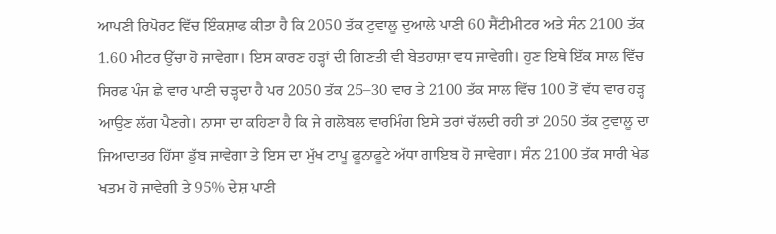ਆਪਣੀ ਰਿਪੋਰਟ ਵਿੱਚ ਇੰਕਸ਼ਾਫ ਕੀਤਾ ਹੈ ਕਿ 2050 ਤੱਕ ਟੁਵਾਲੂ ਦੁਆਲੇ ਪਾਣੀ 60 ਸੈਂਟੀਮੀਟਰ ਅਤੇ ਸੰਨ 2100 ਤੱਕ 1.60 ਮੀਟਰ ਉੱਚਾ ਹੋ ਜਾਵੇਗਾ। ਇਸ ਕਾਰਣ ਹੜ੍ਹਾਂ ਦੀ ਗਿਣਤੀ ਵੀ ਬੇਤਹਾਸ਼ਾ ਵਧ ਜਾਵੇਗੀ। ਹੁਣ ਇਥੇ ਇੱਕ ਸਾਲ ਵਿੱਚ ਸਿਰਫ ਪੰਜ ਛੇ ਵਾਰ ਪਾਣੀ ਚੜ੍ਹਦਾ ਹੈ ਪਰ 2050 ਤੱਕ 25–30 ਵਾਰ ਤੇ 2100 ਤੱਕ ਸਾਲ ਵਿੱਚ 100 ਤੋਂ ਵੱਧ ਵਾਰ ਹੜ੍ਹ ਆਉਣ ਲੱਗ ਪੈਣਗੇ। ਨਾਸਾ ਦਾ ਕਹਿਣਾ ਹੈ ਕਿ ਜੇ ਗਲੋਬਲ ਵਾਰਮਿੰਗ ਇਸੇ ਤਰਾਂ ਚੱਲਦੀ ਰਹੀ ਤਾਂ 2050 ਤੱਕ ਟੁਵਾਲੂ ਦਾ ਜਿਆਦਾਤਰ ਹਿੱਸਾ ਡੁੱਬ ਜਾਵੇਗਾ ਤੇ ਇਸ ਦਾ ਮੁੱਖ ਟਾਪੂ ਫੂਨਾਫੂਟੇ ਅੱਧਾ ਗਾਇਬ ਹੋ ਜਾਵੇਗਾ। ਸੰਨ 2100 ਤੱਕ ਸਾਰੀ ਖੇਡ ਖਤਮ ਹੋ ਜਾਵੇਗੀ ਤੇ 95% ਦੇਸ਼ ਪਾਣੀ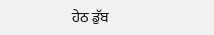ਹੇਠ ਡੁੱਬ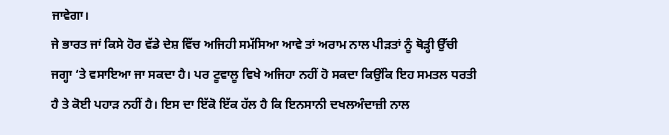ਜਾਵੇਗਾ।
ਜੇ ਭਾਰਤ ਜਾਂ ਕਿਸੇ ਹੋਰ ਵੱਡੇ ਦੇਸ਼ ਵਿੱਚ ਅਜਿਹੀ ਸਮੱਸਿਆ ਆਵੇ ਤਾਂ ਅਰਾਮ ਨਾਲ ਪੀੜਤਾਂ ਨੂੰ ਥੋੜ੍ਹੀ ਉੱਚੀ ਜਗ੍ਹਾ ‘ਤੇ ਵਸਾਇਆ ਜਾ ਸਕਦਾ ਹੈ। ਪਰ ਟੂਵਾਲੂ ਵਿਖੇ ਅਜਿਹਾ ਨਹੀਂ ਹੋ ਸਕਦਾ ਕਿਉਂਕਿ ਇਹ ਸਮਤਲ ਧਰਤੀ ਹੈ ਤੇ ਕੋਈ ਪਹਾੜ ਨਹੀਂ ਹੈ। ਇਸ ਦਾ ਇੱਕੋ ਇੱਕ ਹੱਲ ਹੈ ਕਿ ਇਨਸਾਨੀ ਦਖਲਅੰਦਾਜ਼ੀ ਨਾਲ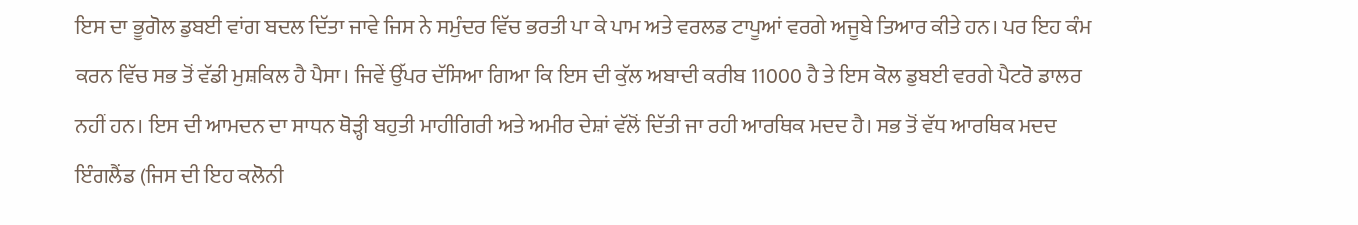ਇਸ ਦਾ ਭੂਗੋਲ ਡੁਬਈ ਵਾਂਗ ਬਦਲ ਦਿੱਤਾ ਜਾਵੇ ਜਿਸ ਨੇ ਸਮੁੰਦਰ ਵਿੱਚ ਭਰਤੀ ਪਾ ਕੇ ਪਾਮ ਅਤੇ ਵਰਲਡ ਟਾਪੂਆਂ ਵਰਗੇ ਅਜੂਬੇ ਤਿਆਰ ਕੀਤੇ ਹਨ। ਪਰ ਇਹ ਕੰਮ ਕਰਨ ਵਿੱਚ ਸਭ ਤੋਂ ਵੱਡੀ ਮੁਸ਼ਕਿਲ ਹੈ ਪੈਸਾ। ਜਿਵੇਂ ਉੱਪਰ ਦੱਸਿਆ ਗਿਆ ਕਿ ਇਸ ਦੀ ਕੁੱਲ ਅਬਾਦੀ ਕਰੀਬ 11000 ਹੈ ਤੇ ਇਸ ਕੋਲ ਡੁਬਈ ਵਰਗੇ ਪੈਟਰੋ ਡਾਲਰ ਨਹੀਂ ਹਨ। ਇਸ ਦੀ ਆਮਦਨ ਦਾ ਸਾਧਨ ਥੋੜ੍ਹੀ ਬਹੁਤੀ ਮਾਹੀਗਿਰੀ ਅਤੇ ਅਮੀਰ ਦੇਸ਼ਾਂ ਵੱਲੋਂ ਦਿੱਤੀ ਜਾ ਰਹੀ ਆਰਥਿਕ ਮਦਦ ਹੈ। ਸਭ ਤੋਂ ਵੱਧ ਆਰਥਿਕ ਮਦਦ ਇੰਗਲੈਂਡ (ਜਿਸ ਦੀ ਇਹ ਕਲੋਨੀ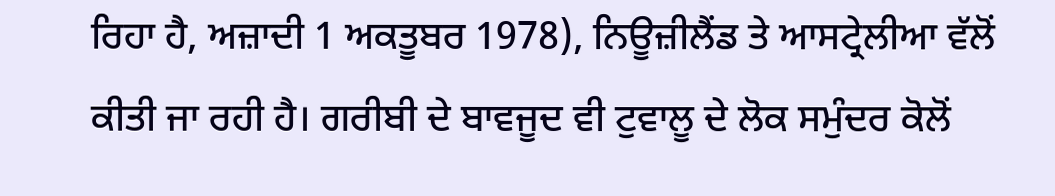ਰਿਹਾ ਹੈ, ਅਜ਼ਾਦੀ 1 ਅਕਤੂਬਰ 1978), ਨਿਊਜ਼ੀਲੈਂਡ ਤੇ ਆਸਟ੍ਰੇਲੀਆ ਵੱਲੋਂ ਕੀਤੀ ਜਾ ਰਹੀ ਹੈ। ਗਰੀਬੀ ਦੇ ਬਾਵਜੂਦ ਵੀ ਟੁਵਾਲੂ ਦੇ ਲੋਕ ਸਮੁੰਦਰ ਕੋਲੋਂ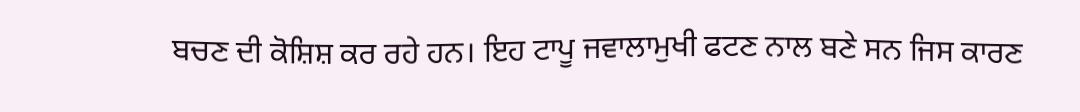ਬਚਣ ਦੀ ਕੋਸ਼ਿਸ਼ ਕਰ ਰਹੇ ਹਨ। ਇਹ ਟਾਪੂ ਜਵਾਲਾਮੁਖੀ ਫਟਣ ਨਾਲ ਬਣੇ ਸਨ ਜਿਸ ਕਾਰਣ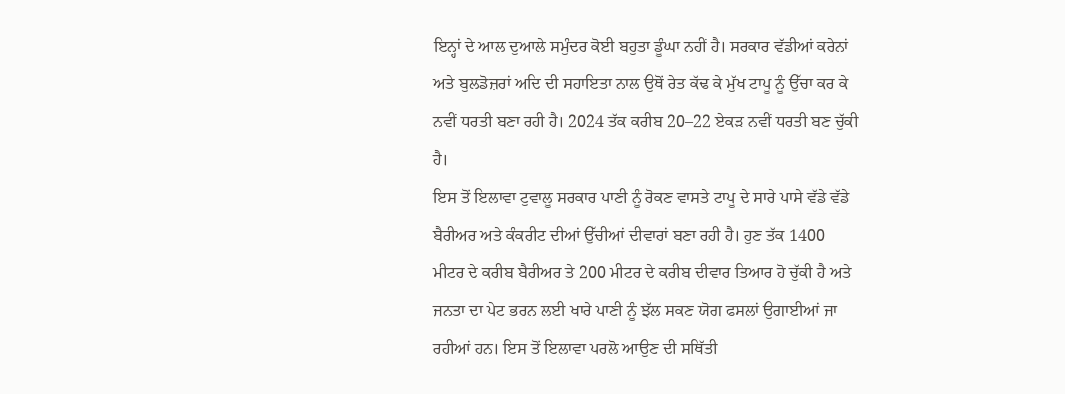ਇਨ੍ਹਾਂ ਦੇ ਆਲ ਦੁਆਲੇ ਸਮੁੰਦਰ ਕੋਈ ਬਹੁਤਾ ਡੂੰਘਾ ਨਹੀਂ ਹੈ। ਸਰਕਾਰ ਵੱਡੀਆਂ ਕਰੇਨਾਂ ਅਤੇ ਬੁਲਡੋਜ਼ਰਾਂ ਅਦਿ ਦੀ ਸਹਾਇਤਾ ਨਾਲ ਉਥੋਂ ਰੇਤ ਕੱਢ ਕੇ ਮੁੱਖ ਟਾਪੂ ਨੂੰ ਉੱਚਾ ਕਰ ਕੇ ਨਵੀਂ ਧਰਤੀ ਬਣਾ ਰਹੀ ਹੈ। 2024 ਤੱਕ ਕਰੀਬ 20–22 ਏਕੜ ਨਵੀਂ ਧਰਤੀ ਬਣ ਚੁੱਕੀ ਹੈ।
ਇਸ ਤੋਂ ਇਲਾਵਾ ਟੁਵਾਲੂ ਸਰਕਾਰ ਪਾਣੀ ਨੂੰ ਰੋਕਣ ਵਾਸਤੇ ਟਾਪੂ ਦੇ ਸਾਰੇ ਪਾਸੇ ਵੱਡੇ ਵੱਡੇ ਬੈਰੀਅਰ ਅਤੇ ਕੰਕਰੀਟ ਦੀਆਂ ਉੱਚੀਆਂ ਦੀਵਾਰਾਂ ਬਣਾ ਰਹੀ ਹੈ। ਹੁਣ ਤੱਕ 1400 ਮੀਟਰ ਦੇ ਕਰੀਬ ਬੈਰੀਅਰ ਤੇ 200 ਮੀਟਰ ਦੇ ਕਰੀਬ ਦੀਵਾਰ ਤਿਆਰ ਹੋ ਚੁੱਕੀ ਹੈ ਅਤੇ ਜਨਤਾ ਦਾ ਪੇਟ ਭਰਨ ਲਈ ਖਾਰੇ ਪਾਣੀ ਨੂੰ ਝੱਲ ਸਕਣ ਯੋਗ ਫਸਲਾਂ ਉਗਾਈਆਂ ਜਾ ਰਹੀਆਂ ਹਨ। ਇਸ ਤੋਂ ਇਲਾਵਾ ਪਰਲੋ ਆਉਣ ਦੀ ਸਥਿੱਤੀ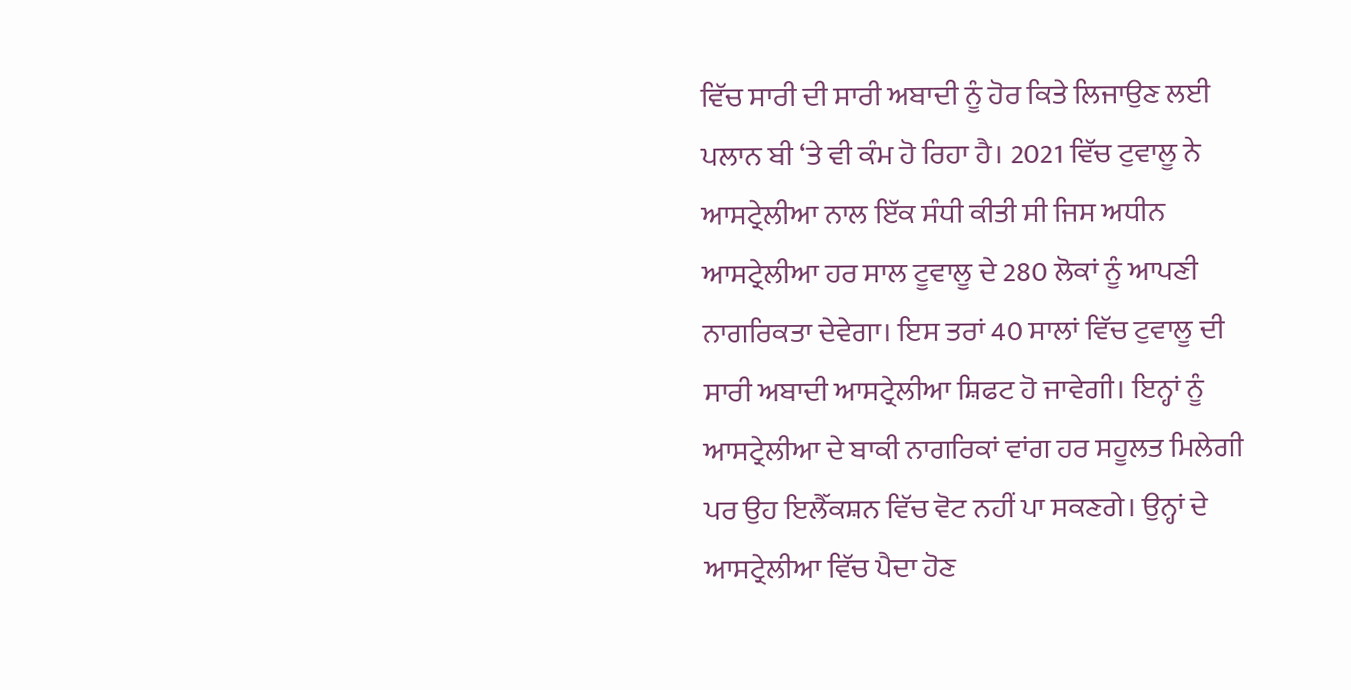ਵਿੱਚ ਸਾਰੀ ਦੀ ਸਾਰੀ ਅਬਾਦੀ ਨੂੰ ਹੋਰ ਕਿਤੇ ਲਿਜਾਉਣ ਲਈ ਪਲਾਨ ਬੀ ‘ਤੇ ਵੀ ਕੰਮ ਹੋ ਰਿਹਾ ਹੈ। 2021 ਵਿੱਚ ਟੁਵਾਲੂ ਨੇ ਆਸਟ੍ਰੇਲੀਆ ਨਾਲ ਇੱਕ ਸੰਧੀ ਕੀਤੀ ਸੀ ਜਿਸ ਅਧੀਨ ਆਸਟ੍ਰੇਲੀਆ ਹਰ ਸਾਲ ਟੂਵਾਲੂ ਦੇ 280 ਲੋਕਾਂ ਨੂੰ ਆਪਣੀ ਨਾਗਰਿਕਤਾ ਦੇਵੇਗਾ। ਇਸ ਤਰਾਂ 40 ਸਾਲਾਂ ਵਿੱਚ ਟੁਵਾਲੂ ਦੀ ਸਾਰੀ ਅਬਾਦੀ ਆਸਟ੍ਰੇਲੀਆ ਸ਼ਿਫਟ ਹੋ ਜਾਵੇਗੀ। ਇਨ੍ਹਾਂ ਨੂੰ ਆਸਟ੍ਰੇਲੀਆ ਦੇ ਬਾਕੀ ਨਾਗਰਿਕਾਂ ਵਾਂਗ ਹਰ ਸਹੂਲਤ ਮਿਲੇਗੀ ਪਰ ਉਹ ਇਲੈੱਕਸ਼ਨ ਵਿੱਚ ਵੋਟ ਨਹੀਂ ਪਾ ਸਕਣਗੇ। ਉਨ੍ਹਾਂ ਦੇ ਆਸਟ੍ਰੇਲੀਆ ਵਿੱਚ ਪੈਦਾ ਹੋਣ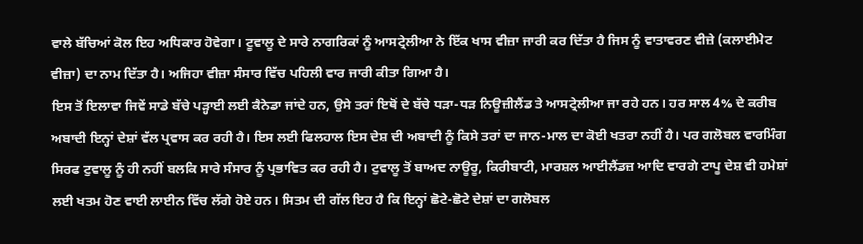ਵਾਲੇ ਬੱਚਿਆਂ ਕੋਲ ਇਹ ਅਧਿਕਾਰ ਹੋਵੇਗਾ। ਟੂਵਾਲੂ ਦੇ ਸਾਰੇ ਨਾਗਰਿਕਾਂ ਨੂੰ ਆਸਟ੍ਰੇਲੀਆ ਨੇ ਇੱਕ ਖਾਸ ਵੀਜ਼ਾ ਜਾਰੀ ਕਰ ਦਿੱਤਾ ਹੈ ਜਿਸ ਨੂੰ ਵਾਤਾਵਰਣ ਵੀਜ਼ੇ (ਕਲਾਈਮੇਟ ਵੀਜ਼ਾ) ਦਾ ਨਾਮ ਦਿੱਤਾ ਹੈ। ਅਜਿਹਾ ਵੀਜ਼ਾ ਸੰਸਾਰ ਵਿੱਚ ਪਹਿਲੀ ਵਾਰ ਜਾਰੀ ਕੀਤਾ ਗਿਆ ਹੈ।
ਇਸ ਤੋਂ ਇਲਾਵਾ ਜਿਵੇਂ ਸਾਡੇ ਬੱਚੇ ਪੜ੍ਹਾਈ ਲਈ ਕੈਨੇਡਾ ਜਾਂਦੇ ਹਨ, ਉਸੇ ਤਰਾਂ ਇਥੋਂ ਦੇ ਬੱਚੇ ਧੜਾ-ਧੜ ਨਿਊਜ਼ੀਲੈਂਡ ਤੇ ਆਸਟ੍ਰੇਲੀਆ ਜਾ ਰਹੇ ਹਨ। ਹਰ ਸਾਲ 4% ਦੇ ਕਰੀਬ ਅਬਾਦੀ ਇਨ੍ਹਾਂ ਦੇਸ਼ਾਂ ਵੱਲ ਪ੍ਰਵਾਸ ਕਰ ਰਹੀ ਹੈ। ਇਸ ਲਈ ਫਿਲਹਾਲ ਇਸ ਦੇਸ਼ ਦੀ ਅਬਾਦੀ ਨੂੰ ਕਿਸੇ ਤਰਾਂ ਦਾ ਜਾਨ-ਮਾਲ ਦਾ ਕੋਈ ਖਤਰਾ ਨਹੀਂ ਹੈ। ਪਰ ਗਲੋਬਲ ਵਾਰਮਿੰਗ ਸਿਰਫ ਟੁਵਾਲੂ ਨੂੰ ਹੀ ਨਹੀਂ ਬਲਕਿ ਸਾਰੇ ਸੰਸਾਰ ਨੂੰ ਪ੍ਰਭਾਵਿਤ ਕਰ ਰਹੀ ਹੈ। ਟੁਵਾਲੂ ਤੋਂ ਬਾਅਦ ਨਾਊਰੂ, ਕਿਰੀਬਾਟੀ, ਮਾਰਸ਼ਲ ਆਈਲੈਂਡਜ਼ ਆਦਿ ਵਾਰਗੇ ਟਾਪੂ ਦੇਸ਼ ਵੀ ਹਮੇਸ਼ਾਂ ਲਈ ਖਤਮ ਹੋਣ ਵਾਈ ਲਾਈਨ ਵਿੱਚ ਲੱਗੇ ਹੋਏ ਹਨ। ਸਿਤਮ ਦੀ ਗੱਲ ਇਹ ਹੈ ਕਿ ਇਨ੍ਹਾਂ ਛੋਟੇ-ਛੋਟੇ ਦੇਸ਼ਾਂ ਦਾ ਗਲੋਬਲ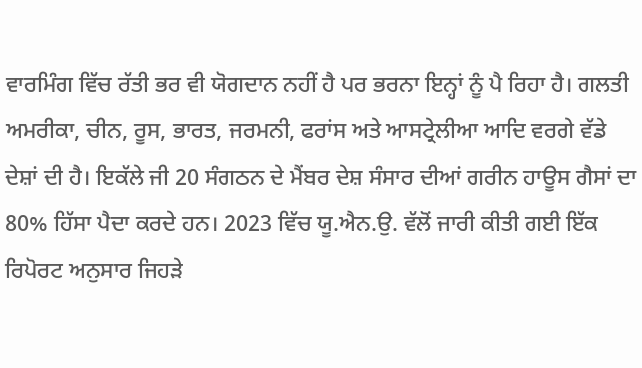ਵਾਰਮਿੰਗ ਵਿੱਚ ਰੱਤੀ ਭਰ ਵੀ ਯੋਗਦਾਨ ਨਹੀਂ ਹੈ ਪਰ ਭਰਨਾ ਇਨ੍ਹਾਂ ਨੂੰ ਪੈ ਰਿਹਾ ਹੈ। ਗਲਤੀ ਅਮਰੀਕਾ, ਚੀਨ, ਰੂਸ, ਭਾਰਤ, ਜਰਮਨੀ, ਫਰਾਂਸ ਅਤੇ ਆਸਟ੍ਰੇਲੀਆ ਆਦਿ ਵਰਗੇ ਵੱਡੇ ਦੇਸ਼ਾਂ ਦੀ ਹੈ। ਇਕੱਲੇ ਜੀ 20 ਸੰਗਠਨ ਦੇ ਮੈਂਬਰ ਦੇਸ਼ ਸੰਸਾਰ ਦੀਆਂ ਗਰੀਨ ਹਾਊਸ ਗੈਸਾਂ ਦਾ 80% ਹਿੱਸਾ ਪੈਦਾ ਕਰਦੇ ਹਨ। 2023 ਵਿੱਚ ਯੂ.ਐਨ.ਉ. ਵੱਲੋਂ ਜਾਰੀ ਕੀਤੀ ਗਈ ਇੱਕ ਰਿਪੋਰਟ ਅਨੁਸਾਰ ਜਿਹੜੇ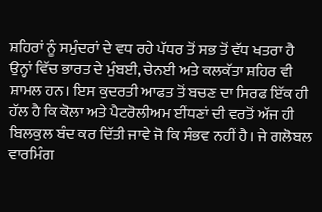ਸ਼ਹਿਰਾਂ ਨੂੰ ਸਮੁੰਦਰਾਂ ਦੇ ਵਧ ਰਹੇ ਪੱਧਰ ਤੋਂ ਸਭ ਤੋਂ ਵੱਧ ਖਤਰਾ ਹੈ ਉਨ੍ਹਾਂ ਵਿੱਚ ਭਾਰਤ ਦੇ ਮੁੰਬਈ, ਚੇਨਈ ਅਤੇ ਕਲਕੱਤਾ ਸ਼ਹਿਰ ਵੀ ਸ਼ਾਮਲ ਹਨ। ਇਸ ਕੁਦਰਤੀ ਆਫਤ ਤੋਂ ਬਚਣ ਦਾ ਸਿਰਫ ਇੱਕ ਹੀ ਹੱਲ ਹੈ ਕਿ ਕੋਲਾ ਅਤੇ ਪੈਟਰੋਲੀਅਮ ਈਂਧਣਾਂ ਦੀ ਵਰਤੋਂ ਅੱਜ ਹੀ ਬਿਲਕੁਲ ਬੰਦ ਕਰ ਦਿੱਤੀ ਜਾਵੇ ਜੋ ਕਿ ਸੰਭਵ ਨਹੀਂ ਹੈ। ਜੇ ਗਲੋਬਲ ਵਾਰਮਿੰਗ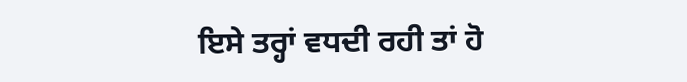ਇਸੇ ਤਰ੍ਹਾਂ ਵਧਦੀ ਰਹੀ ਤਾਂ ਹੋ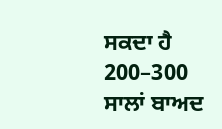ਸਕਦਾ ਹੈ 200–300 ਸਾਲਾਂ ਬਾਅਦ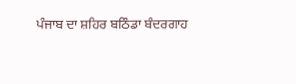ਪੰਜਾਬ ਦਾ ਸ਼ਹਿਰ ਬਠਿੰਡਾ ਬੰਦਰਗਾਹ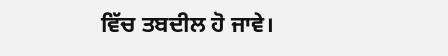ਵਿੱਚ ਤਬਦੀਲ ਹੋ ਜਾਵੇ।